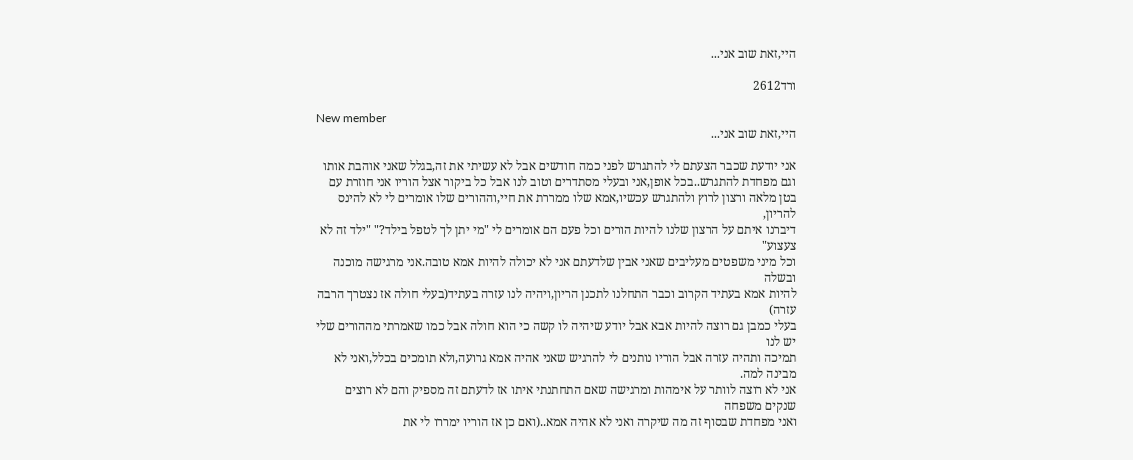היי,זאת שוב אני...

ורד2612

New member
היי,זאת שוב אני...

אני יודעת שכבר הצעתם לי להתגרש לפני כמה חודשים אבל לא עשיתי את זה,בגלל שאני אוהבת אותו
וגם מפחדת להתגרש..בכל אופן,אני ובעלי מסתדרים וטוב לנו אבל כל ביקור אצל הוריו אני חוזרת עם
בטן מלאה ורצון לרוץ ולהתגרש עכשיו,אמא שלו ממררת את חיי,וההורים שלו אומרים לי לא להינס להריון,
דיברנו איתם על הרצון שלנו להיות הורים וכל פעם הם אומרים לי "מי יתן לך לטפל בילד?" "ילד זה לא צעצוע"
וכל מיני משפטים מעליבים שאני אבין שלדעתם אני לא יכולה להיות אמא טובה.אני מרגישה מוכנה ובשלה
להיות אמא בעתיד הקרוב וכבר התחלנו לתכנן הריון,ויהיה לנו עזרה בעתיד(בעלי חולה אז נצטרך הרבה עזרה)
בעלי כמבן גם רוצה להיות אבא אבל יודע שיהיה לו קשה כי הוא חולה אבל כמו שאמרתי מההורים שלי יש לנו
תמיכה ותהיה עזרה אבל הוריו נותנים לי להרגיש שאני אהיה אמא גרועה,ולא תומכים בכלל,ואני לא מבינה למה.
אני לא רוצה לוותר על אימהות ומרגישה שאם התחתנתי איתו אז לדעתם זה מספיק והם לא רוצים שנקים משפחה
ואני מפחדת שבסוף זה מה שיקרה ואני לא אהיה אמא..(ואם כן אז הוריו ימררו לי את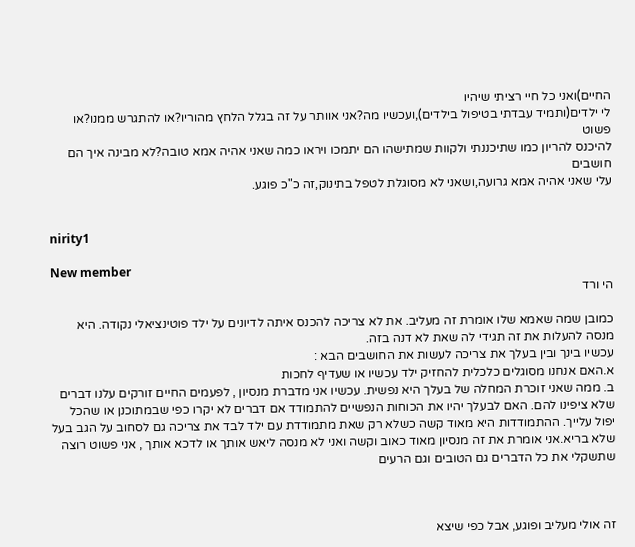החיים)ואני כל חיי רציתי שיהיו
לי ילדים(ותמיד עבדתי בטיפול בילדים),ועכשיו מה?אני אוותר על זה בגלל הלחץ מהוריו?או להתגרש ממנו?או פשוט
להיכנס להריון כמו שתיכננתי ולקוות שמתישהו הם יתמכו ויראו כמה שאני אהיה אמא טובה?לא מבינה איך הם חושבים
עלי שאני אהיה אמא גרועה,ושאני לא מסוגלת לטפל בתינוק,זה כ"כ פוגע.


nirity1

New member
הי ורד

כמובן שמה שאמא שלו אומרת זה מעליב. את לא צריכה להכנס איתה לדיונים על ילד פוטינציאלי נקודה. היא מנסה להעלות את זה תגידי לה שאת לא דנה בזה.
עכשיו בינך ובין בעלך את צריכה לעשות את החושבים הבא :
א.האם אנחנו מסוגלים כלכלית להחזיק ילד עכשיו או שעדיף לחכות
ב. ממה שאני זוכרת המחלה של בעלך היא נפשית. עכשיו אני מדברת מנסיון , לפעמים החיים זורקים עלנו דברים שלא ציפינו להם. האם לבעלך יהיו את הכוחות הנפשיים להתמודד אם דברים לא יקרו כפי שבמתוכנן או שהכל יפול עלייך. ההתמודדות היא מאוד קשה כשלא רק שאת מתמודדת עם ילד לבד את צריכה גם לסחוב על הגב בעל שלא בריא.אני אומרת את זה מנסיון מאוד כאוב וקשה ואני לא מנסה ליאש אותך או לדכא אותך , אני פשוט רוצה שתשקלי את כל הדברים גם הטובים וגם הרעים



זה אולי מעליב ופוגע, אבל כפי שיצא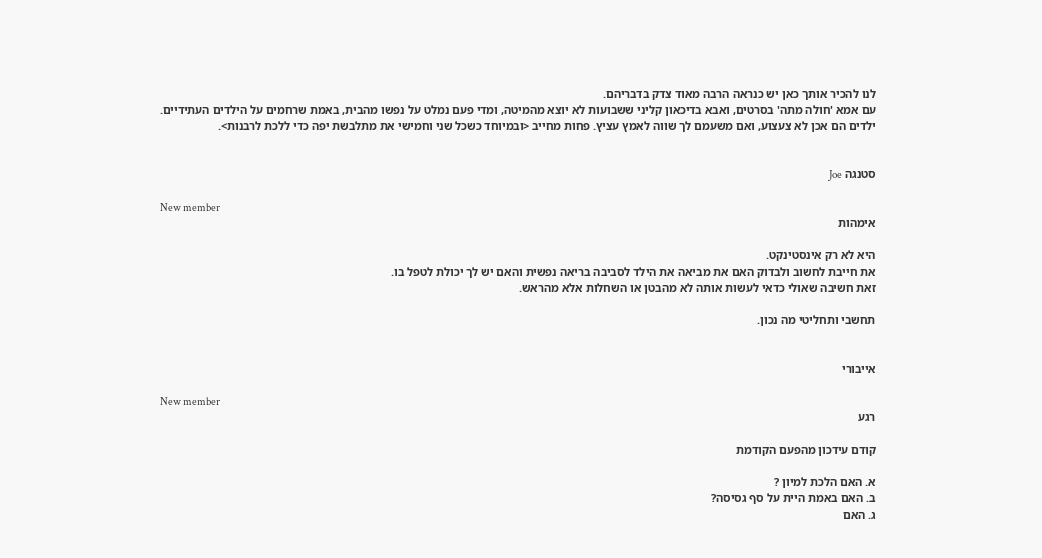לנו להכיר אותך כאן יש כנראה הרבה מאוד צדק בדבריהם.
עם אמא 'חולה מתה' בסרטים, ואבא בדיכאון קליני ששבועות לא יוצא מהמיטה, ומדי פעם נמלט על נפשו מהבית, באמת שרחמים על הילדים העתידיים.
ילדים הם אכן לא צעצוע, ואם משעמם לך שווה לאמץ עציץ. פחות מחייב <ובמיוחד כשכל שני וחמישי את מתלבשת יפה כדי ללכת לרבנות>.


סטנגה Joe

New member
אימהות

היא לא רק אינסטינקט.
את חייבת לחשוב ולבדוק האם את מביאה את הילד לסביבה בריאה נפשית והאם יש לך יכולת לטפל בו.
זאת חשיבה שאולי כדאי לעשות אותה לא מהבטן או השחלות אלא מהראש.

תחשבי ותחליטי מה נכון.


אייבורי

New member
רגע

קודם עידכון מהפעם הקודמת

א. האם הלכת למיון ?
ב. האם באמת היית על סף גסיסה?
ג. האם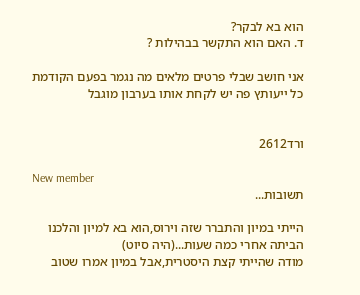הוא בא לבקר?
ד. האם הוא התקשר בבהילות ?

אני חושב שבלי פרטים מלאים מה נגמר בפעם הקודמת
כל ייעותץ פה יש לקחת אותו בערבון מוגבל


ורד2612

New member
תשובות...

הייתי במיון והתברר שזה וירוס,הוא בא למיון והלכנו הביתה אחרי כמה שעות...(היה סיוט)
מודה שהייתי קצת היסטרית,אבל במיון אמרו שטוב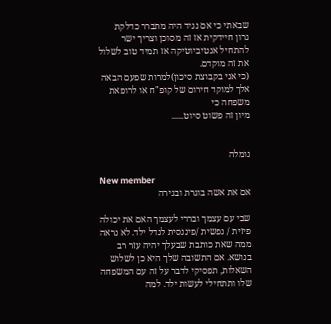שבאתי כי אם נגיד היה מתברר כדלקת
גרון חיידקית אז זה מסוכן וצריך ישר להתחיל אנטיביוטיקה אז תמיד טוב לשלול את זה מוקדם.
(כי אני בקבוצת סיכון)למרות שפעם הבאה אלך למוקד חירום של קופ"ח או לרופאת משפחה כי
מיון זה פשוט סיוט......


נומלה

New member
אם את אשה בוגרת ובגירה

שבי עם עצמך ובררי לעצמך האם את יכולה פיזית / נפשית /פיננסית לגדל ילד. לא נראה ממה שאת כותבת שבעלך יהיה עזר רב בנושא. אם התשובה שלך היא כן לשלוש השאלות, תפסיקי לדבר על זה עם המשפחה שלו ותתחילי לעשות ילד. למה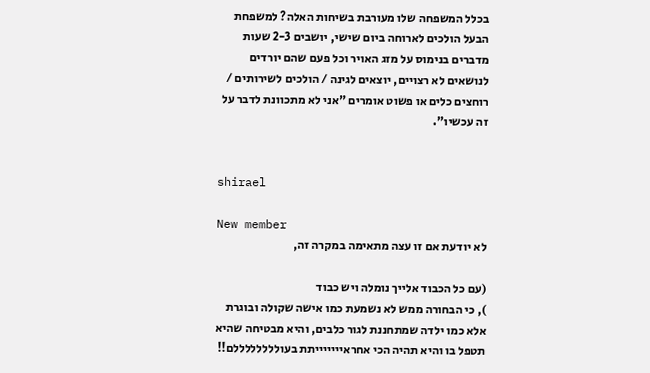בכלל המשפחה שלו מעורבת בשיחות האלה? למשפחת הבעל הולכים לארוחה ביום שישי, יושבים 2-3 שעות מדברים בנימוס על מזג האויר וכל פעם שהם יורדים לנושאים לא רצויים, יוצאים לגינה / הולכים לשירותים / רוחצים כלים או פשוט אומרים "אני לא מתכוונת לדבר על זה עכשיו".


shirael

New member
לא יודעת אם זו עצה מתאימה במקרה זה,

(עם כל הכבוד אלייך נומלה ויש כבוד
), כי הבחורה ממש לא נשמעת כמו אישה שקולה ובוגרת אלא כמו ילדה שמתחננת לגור כלבים, והיא מבטיחה שהיא תטפל בו והיא תהיה הכי אחראיייייייתת בעוללללללללם!!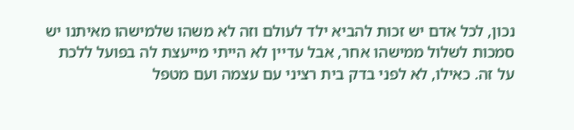נכון, לכל אדם יש זכות להביא ילד לעולם וזה לא משהו שלמישהו מאיתנו יש סמכות לשלול ממישהו אחר, אבל עדיין לא הייתי מייעצת לה בפועל ללכת על זה. כאילו, לא לפני בדק בית רציני עם עצמה ועם מטפל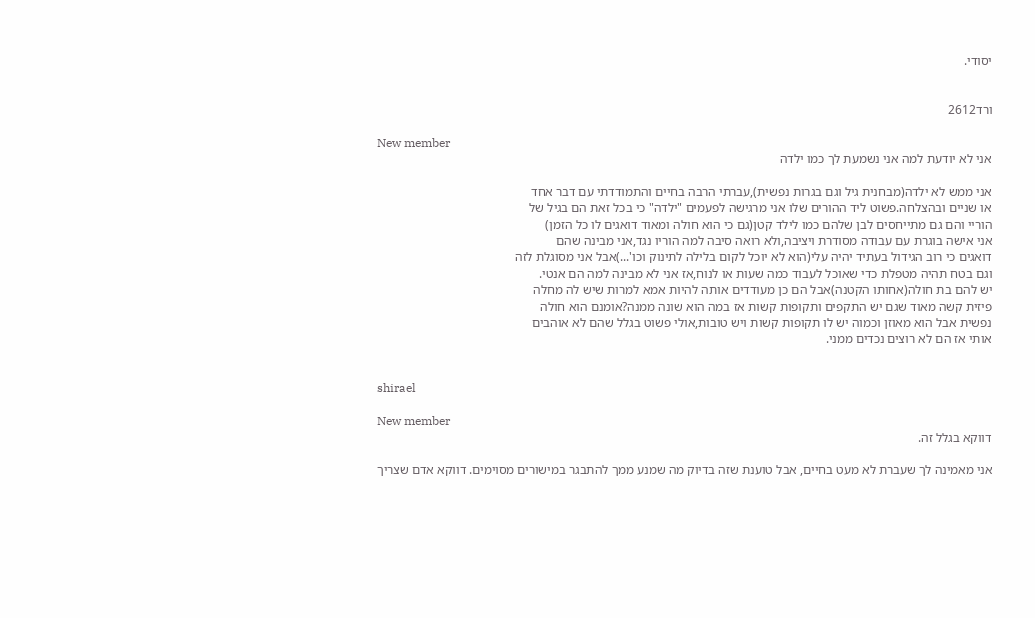יסודי.


ורד2612

New member
אני לא יודעת למה אני נשמעת לך כמו ילדה

אני ממש לא ילדה(מבחנית גיל וגם בגרות נפשית),עברתי הרבה בחיים והתמודדתי עם דבר אחד
או שניים ובהצלחה.פשוט ליד ההורים שלו אני מרגישה לפעמים "ילדה" כי בכל זאת הם בגיל של
הוריי והם גם מתייחסים לבן שלהם כמו לילד קטן(גם כי הוא חולה ומאוד דואגים לו כל הזמן)
אני אישה בוגרת עם עבודה מסודרת ויציבה,ולא רואה סיבה למה הוריו נגד,אני מבינה שהם
דואגים כי רוב הגידול בעתיד יהיה עלי(הוא לא יוכל לקום בלילה לתינוק וכו'...)אבל אני מסוגלת לזה
וגם בטח תהיה מטפלת כדי שאוכל לעבוד כמה שעות או לנוח,אז אני לא מבינה למה הם אנטי.
יש להם בת חולה(אחותו הקטנה)אבל הם כן מעודדים אותה להיות אמא למרות שיש לה מחלה
פיזית קשה מאוד שגם יש התקפים ותקופות קשות אז במה הוא שונה ממנה?אומנם הוא חולה
נפשית אבל הוא מאוזן וכמוה יש לו תקופות קשות ויש טובות,אולי פשוט בגלל שהם לא אוהבים
אותי אז הם לא רוצים נכדים ממני.


shirael

New member
דווקא בגלל זה.

אני מאמינה לך שעברת לא מעט בחיים, אבל טוענת שזה בדיוק מה שמנע ממך להתבגר במישורים מסוימים. דווקא אדם שצריך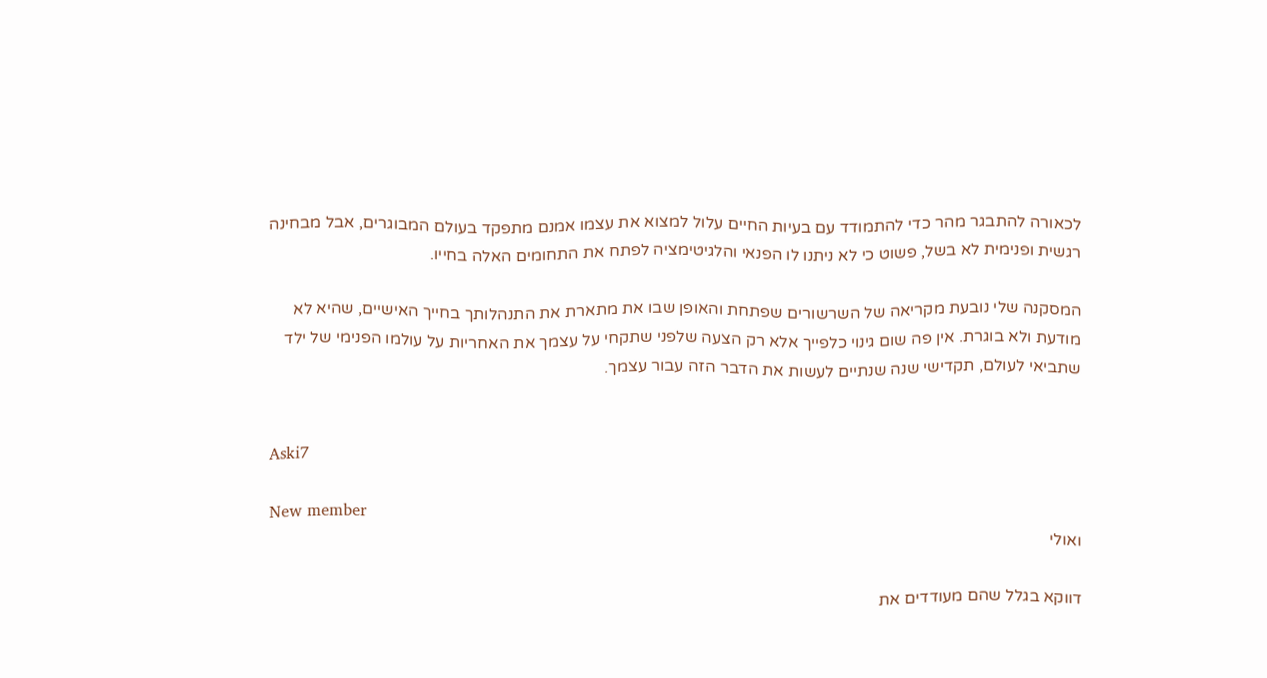לכאורה להתבגר מהר כדי להתמודד עם בעיות החיים עלול למצוא את עצמו אמנם מתפקד בעולם המבוגרים, אבל מבחינה רגשית ופנימית לא בשל, פשוט כי לא ניתנו לו הפנאי והלגיטימציה לפתח את התחומים האלה בחייו.

המסקנה שלי נובעת מקריאה של השרשורים שפתחת והאופן שבו את מתארת את התנהלותך בחייך האישיים, שהיא לא מודעת ולא בוגרת. אין פה שום גינוי כלפייך אלא רק הצעה שלפני שתקחי על עצמך את האחריות על עולמו הפנימי של ילד שתביאי לעולם, תקדישי שנה שנתיים לעשות את הדבר הזה עבור עצמך.


Aski7

New member
ואולי

דווקא בגלל שהם מעודדים את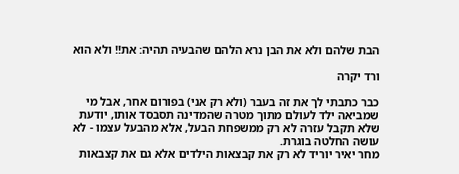הבת שלהם ולא את הבן נרא הלהם שהבעיה תהיה: את!! ולא הוא

ורד יקרה

כבר כתבתי לך את זה בעבר (ולא רק אני) בפורום אחר, אבל מי שמביאה ילד לעולם מתוך מטרה שהמדינה תסבסד אותו, יודעת שלא תקבל עזרה לא רק ממשפחת הבעל, אלא מהבעל עצמו - לא עושה החלטה בוגרת.
מחר יאיר יוריד לא רק את קבצאות הילדים אלא גם את קצבאות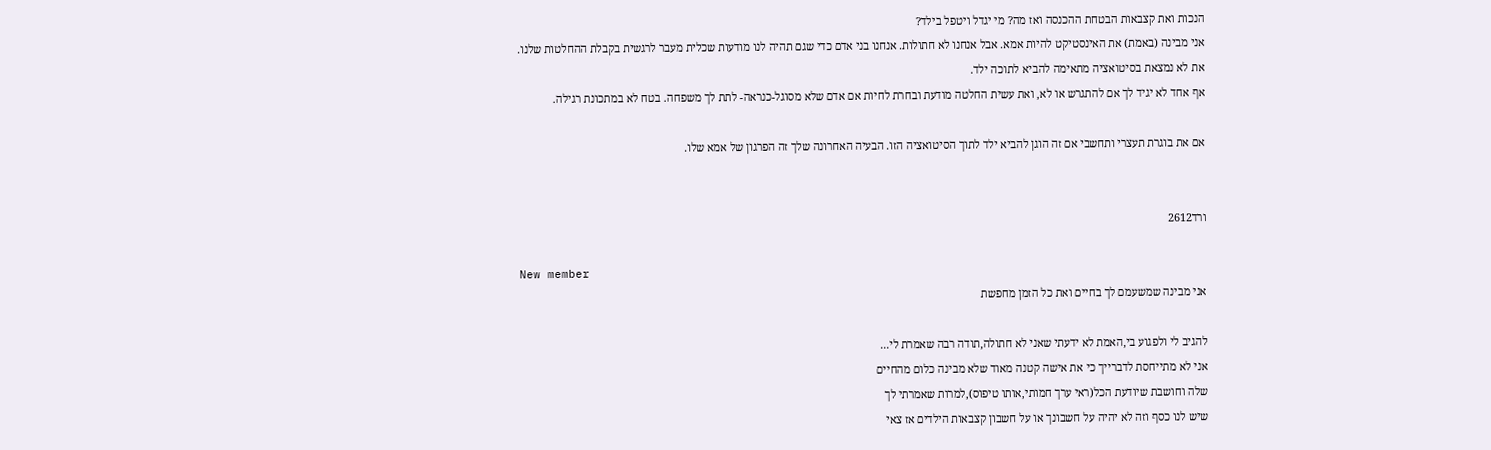הנכות ואת קצבאות הבטחת ההכנסה ואז מה? מי יגדל ויטפל בילד?
אני מבינה (באמת) את האינסטיקט להיות אמא. אבל אנחנו לא חתולות. אנחנו בני אדם כדי שגם תהיה לנו מודעות שכלית מעבר לרגשית בקבלת ההחלטות שלנו.
את לא נמצאת בסיטואציה מתאימה להביא לתוכה ילד.
אף אחד לא יגיד לך אם להתגרש או לא, ואת עשית החלטה מודעת ובחרת לחיות אם אדם שלא מסוגל-כנראה- לתת לך משפחה. בטח לא במתכונת רגילה.

אם את בוגרת תעצרי ותחשבי אם זה הוגן להביא ילד לתוך הסיטואציה הזו. הבעיה האחרונה שלך זה הפרגון של אמא שלו.


ורד2612

New member
אני מבינה שמשעמם לך בחיים ואת כל הזמן מחפשת

להגיב לי ולפגוע בי,האמת לא ידעתי שאני לא חתולה,תודה רבה שאמרת לי...
אני לא מתייחסת לדברייך כי את אישה קטנה מאוד שלא מבינה כלום מהחיים
שלה וחושבת שיודעת הכל(ראי ערך חמותי,אותו טיפוס),למרות שאמרתי לך
שיש לנו כסף וזה לא יהיה על חשבונך או על חשבון קצבאות הילדים אז צאי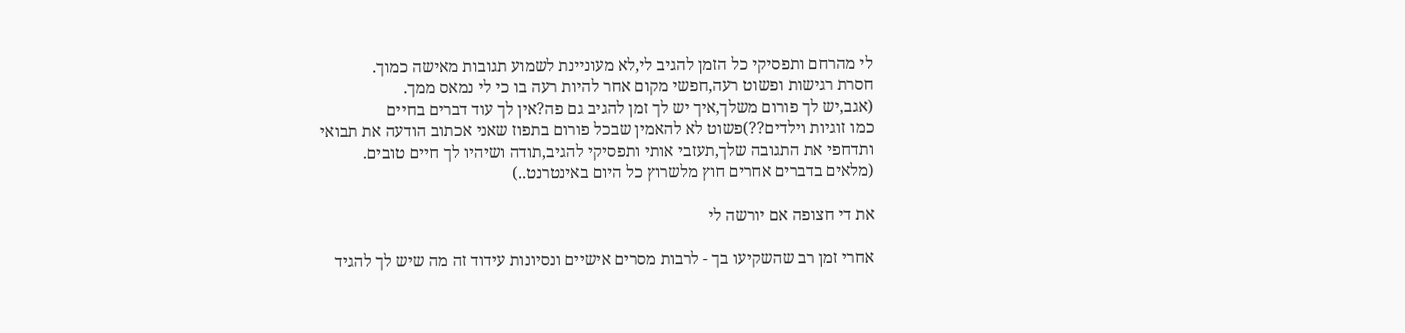לי מהרחם ותפסיקי כל הזמן להגיב לי,לא מעוניינת לשמוע תגובות מאישה כמוך.
חסרת רגישות ופשוט רעה,חפשי מקום אחר להיות רעה בו כי לי נמאס ממך.
(אגב,יש לך פורום משלך,איך יש לך זמן להגיב גם פה?אין לך עוד דברים בחיים
כמו זוגיות וילדים??)פשוט לא להאמין שבכל פורום בתפוז שאני אכתוב הודעה את תבואי
ותדחפי את התגובה שלך,תעזבי אותי ותפסיקי להגיב,תודה ושיהיו לך חיים טובים.
(מלאים בדברים אחרים חוץ מלשרוץ כל היום באינטרנט..)

את די חצופה אם יורשה לי

אחרי זמן רב שהשקיעו בך - לרבות מסרים אישיים ונסיונות עידוד זה מה שיש לך להגיד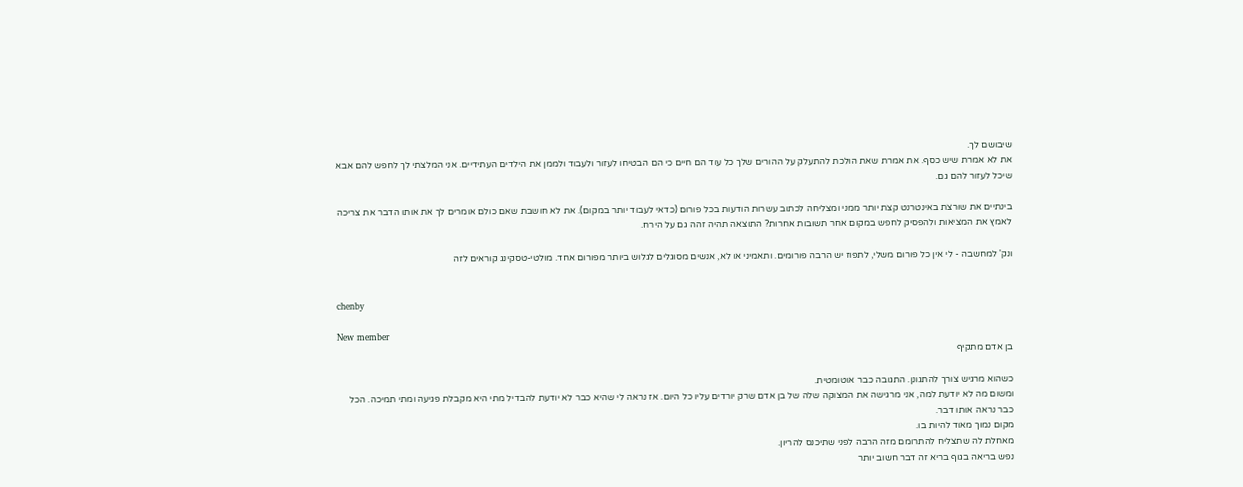שיבושם לך.
את לא אמרת שיש כסף. את אמרת שאת הולכת להתעלק על ההורים שלך כל עוד הם חיים כי הם הבטיחו לעזור ולעבוד ולממן את הילדים העתידיים. אני המלצתי לך לחפש להם אבא שיכל לעזור להם גם.

בינתיים את שורצת באינטרנט קצת יותר ממני ומצליחה לכתוב עשרות הודעות בכל פורום (כדאי לעבוד יותר במקום). את לא חושבת שאם כולם אומרים לך את אותו הדבר את צריכה לאמץ את המציאות ולהפסיק לחפש במקום אחר תשובות אחרות? התוצאה תהיה זהה גם על הירח.

ונק' למחשבה - לי אין כל פורום משלי, לתפוז יש הרבה פורומים. ותאמיני או לא, אנשים מסוגלים לגלוש ביותר מפורום אחד. מולטי-טסקינג קוראים לזה


chenby

New member
בן אדם מתקיף

כשהוא מרגיש צורך להתגונן. התגובה כבר אוטומטית.
ומשום מה לא יודעת למה, אני מרגישה את המצוקה שלה של בן אדם שרק יורדים עליו כל היום. אז נראה לי שהיא כבר לא יודעת להבדיל מתי היא מקבלת פגיעה ומתי תמיכה. הכל כבר נראה אותו דבר.
מקום נמוך מאוד להיות בו.
מאחלת לה שתצליח להתרומם מזה הרבה לפני שתיכנס להריון.
נפש בריאה בגוף בריא זה דבר חשוב יותר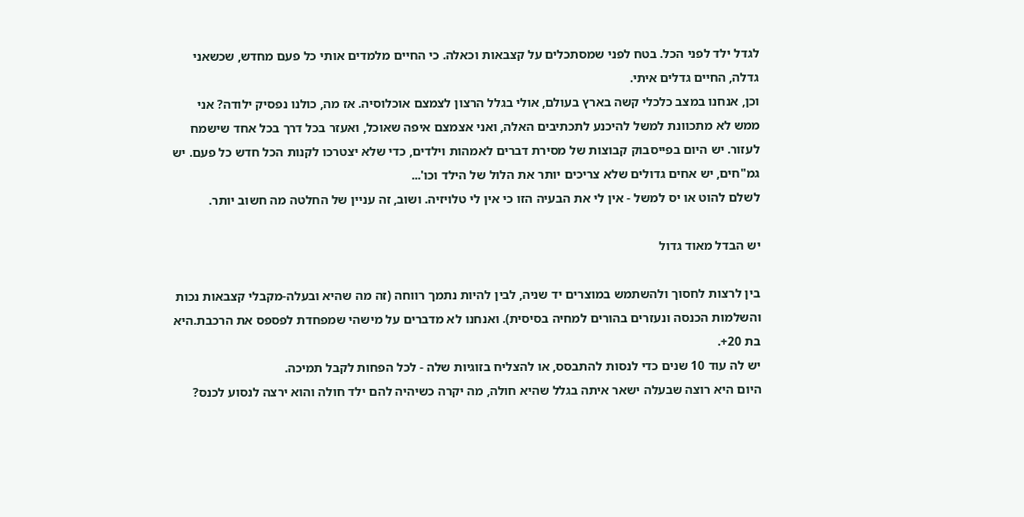לגדל ילד לפני הכל. בטח לפני שמסתכלים על קצבאות וכאלה. כי החיים מלמדים אותי כל פעם מחדש, שכשאני גדלה, החיים גדלים איתי.
וכן, אנחנו במצב כלכלי קשה בארץ בעולם, אולי בגלל הרצון לצמצם אוכלוסיה. אז מה, כולנו נפסיק ילודה? אני ממש לא מתכוונת למשל להיכנע לתכתיבים האלה, ואני אצמצם איפה שאוכל, ואעזר בכל דרך בכל אחד שישמח לעזור. יש היום בפייסבוק קבוצות של מסירת דברים לאמהות וילדים, כדי שלא יצטרכו לקנות הכל חדש כל פעם. יש גמ"חים, יש אחים גדולים שלא צריכים יותר את הלול של הילד וכו'...
לשלם להוט או יס למשל - אין לי את הבעיה הזו כי אין לי טלויזיה. ושוב, זה עניין של החלטה מה חשוב יותר.

יש הבדל מאוד גדול

בין לרצות לחסוך ולהשתמש במוצרים יד שניה, לבין להיות נתמך רווחה (זה מה שהיא ובעלה-מקבלי קצבאות נכות והשלמות הכנסה ונעזרים בהורים למחיה בסיסית). ואנחנו לא מדברים על מישהי שמפחדת לפספס את הרכבת.היא בת 20+.
יש לה עוד 10 שנים כדי לנסות להתבסס, או להצליח בזוגיות שלה - לכל הפחות לקבל תמיכה.
היום היא רוצה שבעלה ישאר איתה בגלל שהיא חולה, מה יקרה כשיהיה להם ילד חולה והוא ירצה לנסוע לכנס?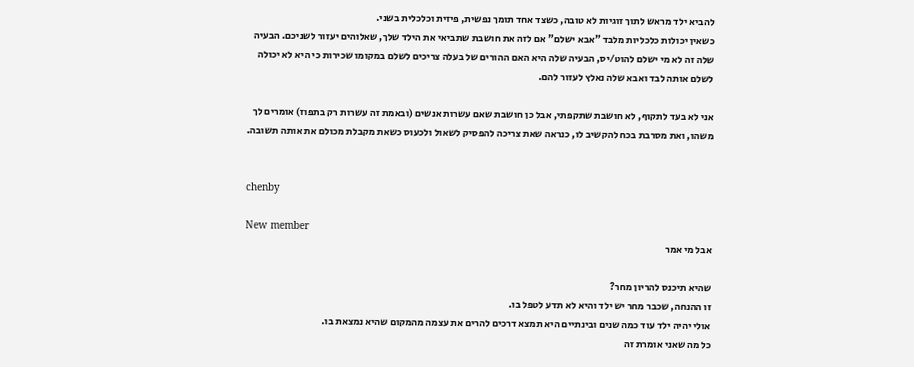להביא ילד מראש לתוך זוגיות לא טובה, כשצד אחד תומך נפשית, פיזית וכלכלית בשני.
כשאין יכולות כלכליות מלבד "אבא ישלם" אם לזה את חושבת שתביאי את הילד שלך, שאלוהים יעזור לשניכם. הבעיה שלה זה לא מי ישלם להוט/יס, הבעיה שלה היא האם ההורים של בעלה צריכים לשלם במקומו שכירות כי היא לא יכולה לשלם אותה לבד ואבא שלה נאלץ לעזור להם.

אני לא בעד לתקוף, לא חושבת שתקפתי, אבל כן חושבת שאם עשרות אנשים (ובאמת זה עשרות רק בתפוז) אומרים לך משהו, ואת מסרבת בכח להקשיב לו, כנראה שאת צריכה להפסיק לשאול ולכעוס כשאת מקבלת מכולם את אותה תשובה.


chenby

New member
אבל מי אמר

שהיא תיכנס להריון מחר?
זו ההנחה, שכבר מחר יש ילד והיא לא תדע לטפל בו.
אולי יהיה ילד עוד כמה שנים ובינתיים היא תמצא דרכים להרים את עצמה מהמקום שהיא נמצאת בו.
כל מה שאני אומרת זה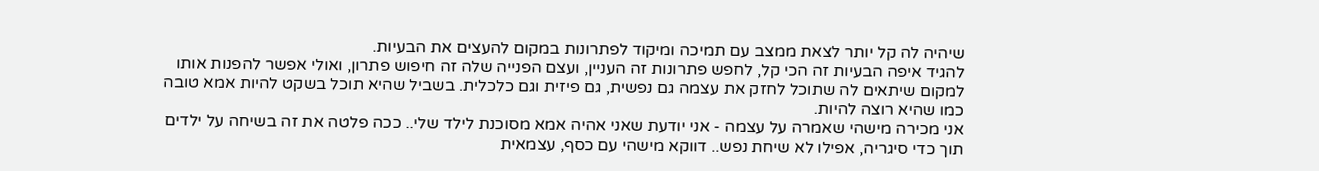שיהיה לה קל יותר לצאת ממצב עם תמיכה ומיקוד לפתרונות במקום להעצים את הבעיות.
להגיד איפה הבעיות זה הכי קל, לחפש פתרונות זה העניין, ועצם הפנייה שלה זה חיפוש פתרון, ואולי אפשר להפנות אותו למקום שיתאים לה שתוכל לחזק את עצמה גם נפשית, גם פיזית וגם כלכלית. בשביל שהיא תוכל בשקט להיות אמא טובה כמו שהיא רוצה להיות.
אני מכירה מישהי שאמרה על עצמה - אני יודעת שאני אהיה אמא מסוכנת לילד שלי.. ככה פלטה את זה בשיחה על ילדים תוך כדי סיגריה, אפילו לא שיחת נפש.. דווקא מישהי עם כסף, עצמאית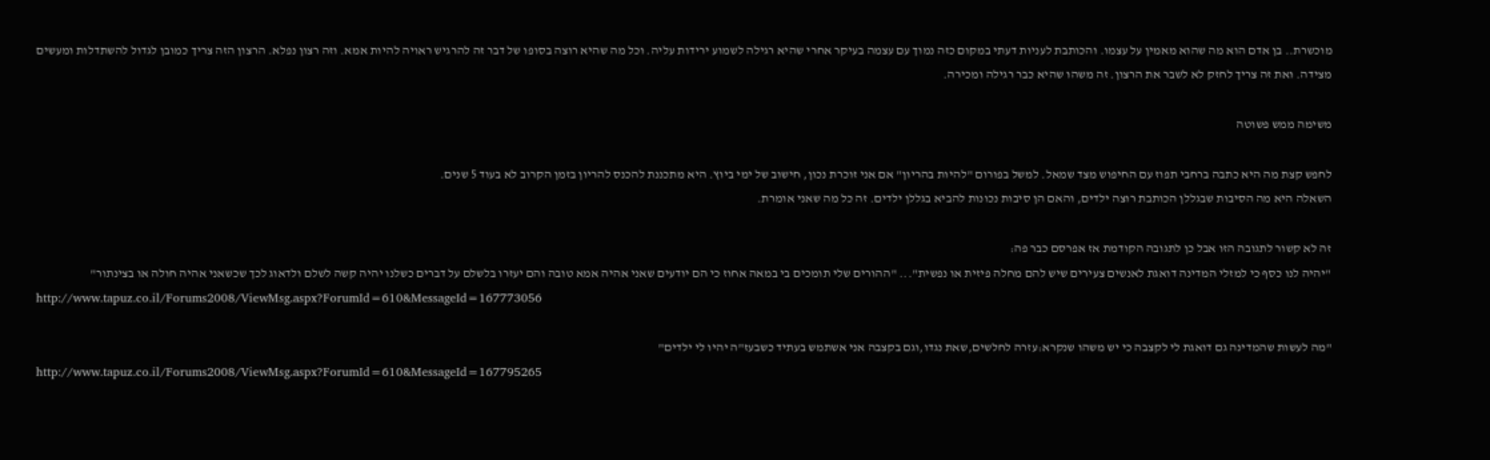מוכשרת.. בן אדם הוא מה שהוא מאמין על עצמו. והכותבת לעניות דעתי במקום כזה נמוך עם עצמה בעיקר אחרי שהיא רגילה לשמוע ירידות עליה. וכל מה שהיא רוצה בסופו של דבר זה להרגיש ראויה להיות אמא. וזה רצון נפלא. הרצון הזה צריך כמובן לגדול להשתדלות ומעשים מצידה. ואת זה צריך לחזק לא לשבר את הרצון. זה משהו שהיא כבר רגילה ומכירה.

משימה ממש פשוטה

לחפש קצת מה היא כתבה ברחבי תפוז עם החיפוש מצד שמאל. למשל בפורום "להיות בהריון" אם אני זוכרת נכון, חישוב של ימי ביוץ. היא מתכננת להכנס להריון בזמן הקרוב לא בעוד 5 שנים.
השאלה היא מה הסיבות שבגללן הכותבת רוצה ילדים, והאם הן סיבות נכונות להביא בגללן ילדים. זה כל מה שאני אומרת.

זה לא קשור לתגובה הזו אבל כן לתגובה הקודמת אז אפרסם כבר פה:
"יהיה לנו כסף כי למזלי המדינה דואגת לאנשים צעירים שיש להם מחלה פיזית או נפשית"... "ההורים שלי תומכים בי במאה אחוז כי הם יודעים שאני אהיה אמא טובה והם יעזרו בלשלם על דברים כשלנו יהיה קשה לשלם ולדאוג לכך שכשאני אהיה חולה או בצינתור"
http://www.tapuz.co.il/Forums2008/ViewMsg.aspx?ForumId=610&MessageId=167773056

"מה לעשות שהמדינה גם דואגת לי לקצבה כי יש משהו שנקרא:עזרה לחלשים,שאת נגדו,וגם בקצבה אני אשתמש בעתיד כשבעז"ה יהיו לי ילדים"
http://www.tapuz.co.il/Forums2008/ViewMsg.aspx?ForumId=610&MessageId=167795265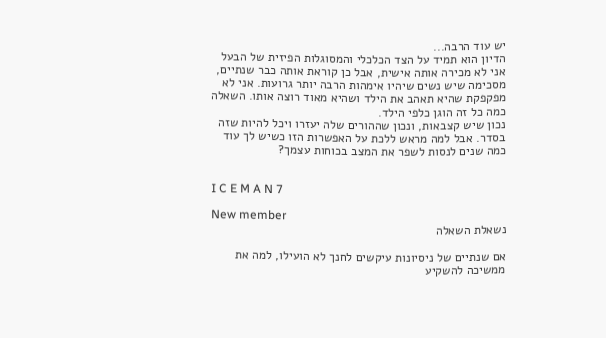יש עוד הרבה...
הדיון הוא תמיד על הצד הכלכלי והמסוגלות הפיזית של הבעל
אני לא מכירה אותה אישית, אבל כן קוראת אותה כבר שנתיים, מסכימה שיש נשים שיהיו אימהות הרבה יותר גרועות. אני לא מפקפקת שהיא תאהב את הילד ושהיא מאוד רוצה אותו. השאלה כמה כל זה הוגן כלפי הילד.
נכון שיש קצבאות, ונכון שההורים שלה יעזרו ויכל להיות שזה בסדר. אבל למה מראש ללכת על האפשרות הזו כשיש לך עוד כמה שנים לנסות לשפר את המצב בכוחות עצמך?


I C E M A N 7

New member
נשאלת השאלה

אם שנתיים של ניסיונות עיקשים לחנך לא הועילו, למה את ממשיכה להשקיע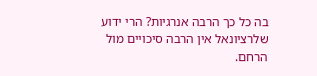בה כל כך הרבה אנרגיות? הרי ידוע שלרציונאל אין הרבה סיכויים מול הרחם.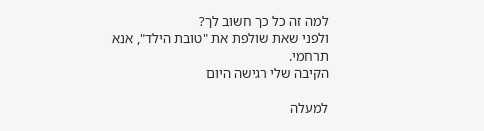למה זה כל כך חשוב לך?
ולפני שאת שולפת את "טובת הילד", אנא תרחמי.
הקיבה שלי רגישה היום

למעלה